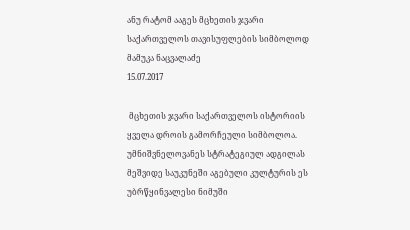ანუ რატომ ააგეს მცხეთის ჯვარი საქართველოს თავისუფლების სიმბოლოდ
მამუკა ნაცვალაძე
15.07.2017

 მცხეთის ჯვარი საქართველოს ისტორიის ყველა დროის გამორჩეული სიმბოლოა. უმნიშვნელოვანეს სტრატეგიულ ადგილას მეშვიდე საუკუნეში აგებული კულტურის ეს უბრწყინვალესი ნიმუში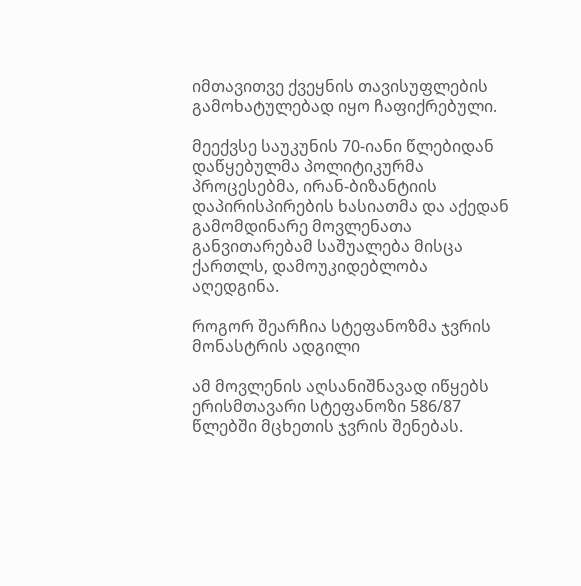იმთავითვე ქვეყნის თავისუფლების გამოხატულებად იყო ჩაფიქრებული.

მეექვსე საუკუნის 70-იანი წლებიდან დაწყებულმა პოლიტიკურმა პროცესებმა, ირან-ბიზანტიის დაპირისპირების ხასიათმა და აქედან გამომდინარე მოვლენათა განვითარებამ საშუალება მისცა ქართლს, დამოუკიდებლობა აღედგინა.

როგორ შეარჩია სტეფანოზმა ჯვრის მონასტრის ადგილი

ამ მოვლენის აღსანიშნავად იწყებს ერისმთავარი სტეფანოზი 586/87 წლებში მცხეთის ჯვრის შენებას.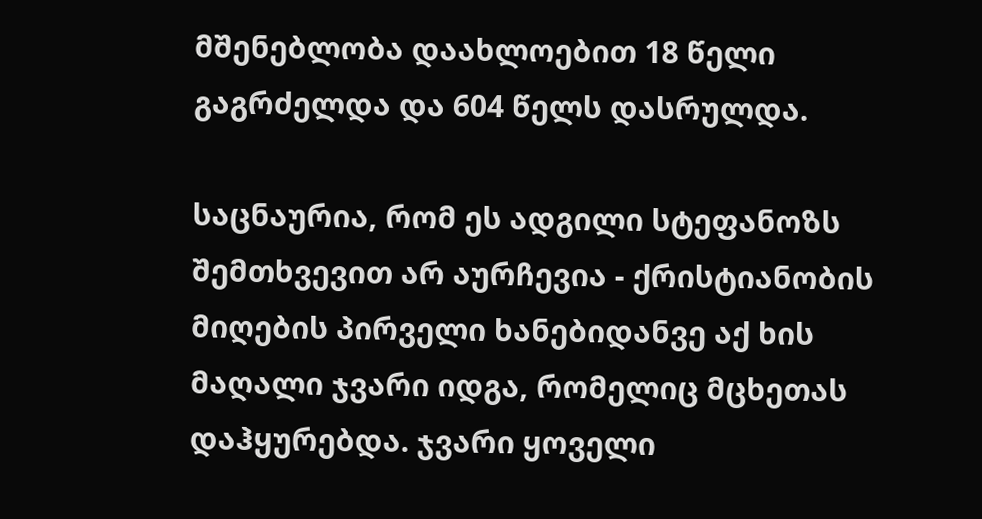მშენებლობა დაახლოებით 18 წელი გაგრძელდა და 604 წელს დასრულდა.

საცნაურია, რომ ეს ადგილი სტეფანოზს შემთხვევით არ აურჩევია - ქრისტიანობის მიღების პირველი ხანებიდანვე აქ ხის მაღალი ჯვარი იდგა, რომელიც მცხეთას დაჰყურებდა. ჯვარი ყოველი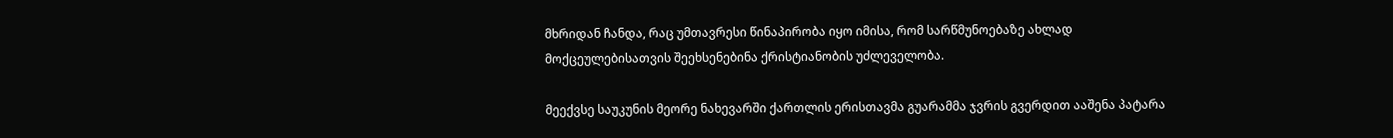მხრიდან ჩანდა, რაც უმთავრესი წინაპირობა იყო იმისა, რომ სარწმუნოებაზე ახლად მოქცეულებისათვის შეეხსენებინა ქრისტიანობის უძლეველობა.

მეექვსე საუკუნის მეორე ნახევარში ქართლის ერისთავმა გუარამმა ჯვრის გვერდით ააშენა პატარა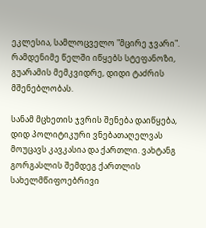ეკლესია, სამლოცველო "მცირე ჯვარი". რამდენიმე წელში იწყებს სტეფანოზი, გუარამის მემკვიდრე, დიდი ტაძრის მშენებლობას.

სანამ მცხეთის ჯვრის შენება დაიწყება, დიდ პოლიტიკური ვნებათაღელვას მოუცავს კავკასია და ქართლი. ვახტანგ გორგასლის შემდეგ ქართლის სახელმწიფოებრივი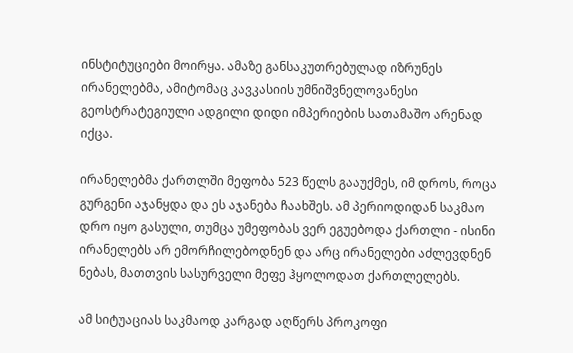ინსტიტუციები მოირყა. ამაზე განსაკუთრებულად იზრუნეს ირანელებმა, ამიტომაც კავკასიის უმნიშვნელოვანესი გეოსტრატეგიული ადგილი დიდი იმპერიების სათამაშო არენად იქცა.

ირანელებმა ქართლში მეფობა 523 წელს გააუქმეს, იმ დროს, როცა გურგენი აჯანყდა და ეს აჯანება ჩაახშეს. ამ პერიოდიდან საკმაო დრო იყო გასული, თუმცა უმეფობას ვერ ეგუებოდა ქართლი - ისინი ირანელებს არ ემორჩილებოდნენ და არც ირანელები აძლევდნენ ნებას, მათთვის სასურველი მეფე ჰყოლოდათ ქართლელებს.

ამ სიტუაციას საკმაოდ კარგად აღწერს პროკოფი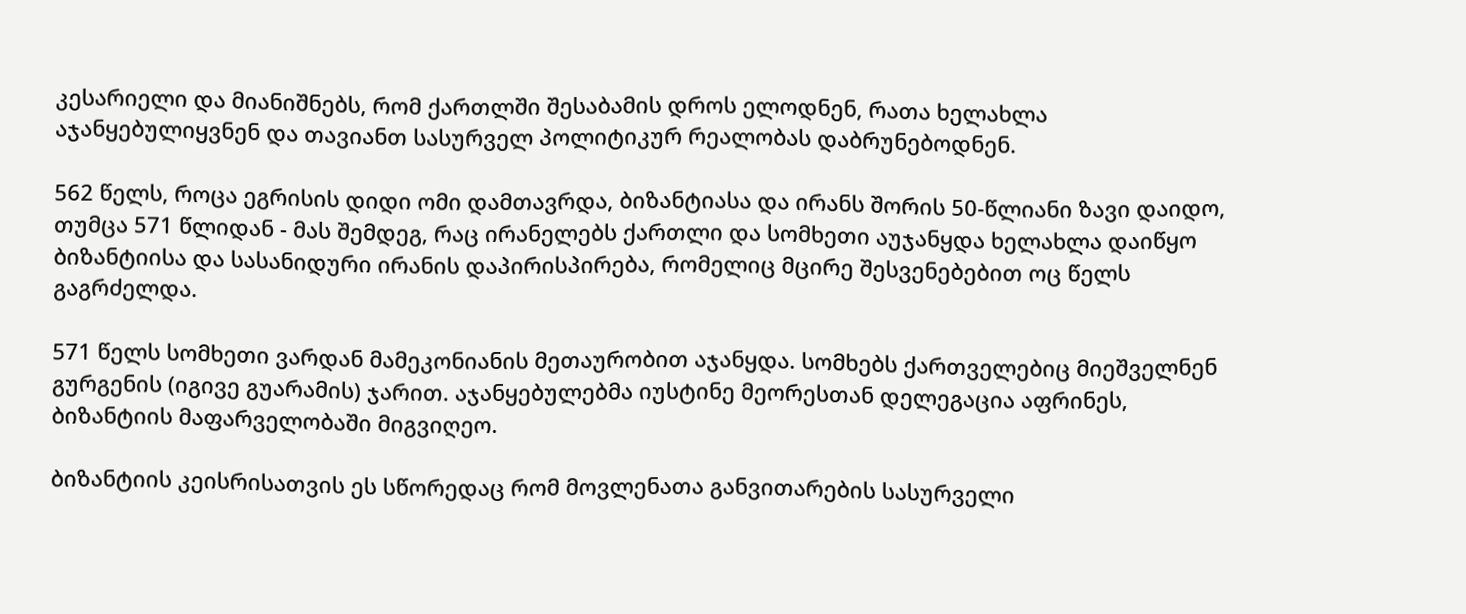კესარიელი და მიანიშნებს, რომ ქართლში შესაბამის დროს ელოდნენ, რათა ხელახლა აჯანყებულიყვნენ და თავიანთ სასურველ პოლიტიკურ რეალობას დაბრუნებოდნენ.

562 წელს, როცა ეგრისის დიდი ომი დამთავრდა, ბიზანტიასა და ირანს შორის 50-წლიანი ზავი დაიდო, თუმცა 571 წლიდან - მას შემდეგ, რაც ირანელებს ქართლი და სომხეთი აუჯანყდა ხელახლა დაიწყო ბიზანტიისა და სასანიდური ირანის დაპირისპირება, რომელიც მცირე შესვენებებით ოც წელს გაგრძელდა.

571 წელს სომხეთი ვარდან მამეკონიანის მეთაურობით აჯანყდა. სომხებს ქართველებიც მიეშველნენ გურგენის (იგივე გუარამის) ჯარით. აჯანყებულებმა იუსტინე მეორესთან დელეგაცია აფრინეს, ბიზანტიის მაფარველობაში მიგვიღეო.

ბიზანტიის კეისრისათვის ეს სწორედაც რომ მოვლენათა განვითარების სასურველი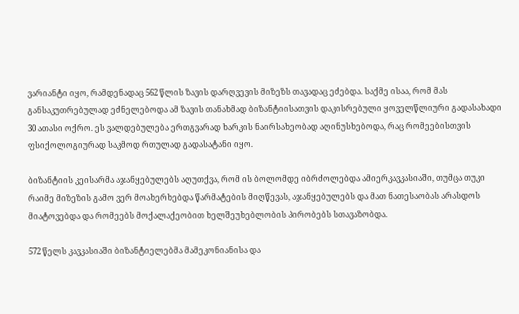ვარიანტი იყო, რამდენადაც 562 წლის ზავის დარღვევის მიზეზს თავადაც ეძებდა. საქმე ისაა, რომ მას განსაკუთრებულად ეძნელებოდა ამ ზავის თანახმად ბიზანტიისათვის დაკისრებული ყოველწლიური გადასახადი 30 ათასი ოქრო. ეს ვალდებულება ერთგვარად ხარკის ნაირსახეობად აღინუსხებოდა, რაც რომეებისთვის ფსიქოლოგიურად საკმოდ რთულად გადასატანი იყო.

ბიზანტიის კეისარმა აჯანყებულებს აღუთქვა, რომ ის ბოლომდე იბრძოლებდა ამიერკავკასიაში, თუმცა თუკი რაიმე მიზეზის გამო ვერ მოახერხებდა წარმატების მიღწევას, აჯანყებულებს და მათ ნათესაობას არასდოს მიატოვებდა და რომეებს მოქალაქეობით ხელშეუხებლობის პირობებს სთავაზობდა.

572 წელს კავკასიაში ბიზანტიელებმა მამეკონიანისა და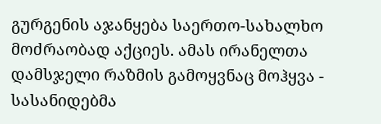გურგენის აჯანყება საერთო-სახალხო მოძრაობად აქციეს. ამას ირანელთა დამსჯელი რაზმის გამოყვნაც მოჰყვა - სასანიდებმა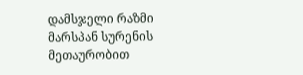დამსჯელი რაზმი მარსპან სურენის მეთაურობით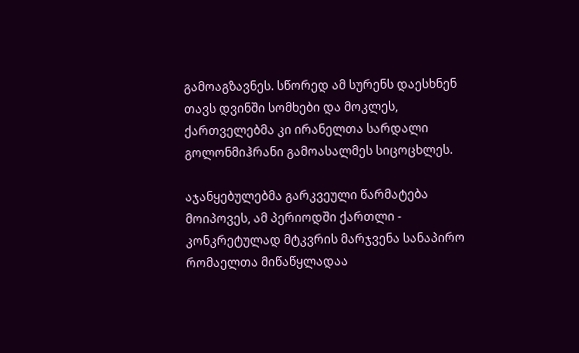გამოაგზავნეს. სწორედ ამ სურენს დაესხნენ თავს დვინში სომხები და მოკლეს, ქართველებმა კი ირანელთა სარდალი გოლონმიჰრანი გამოასალმეს სიცოცხლეს.

აჯანყებულებმა გარკვეული წარმატება მოიპოვეს, ამ პერიოდში ქართლი - კონკრეტულად მტკვრის მარჯვენა სანაპირო რომაელთა მიწაწყლადაა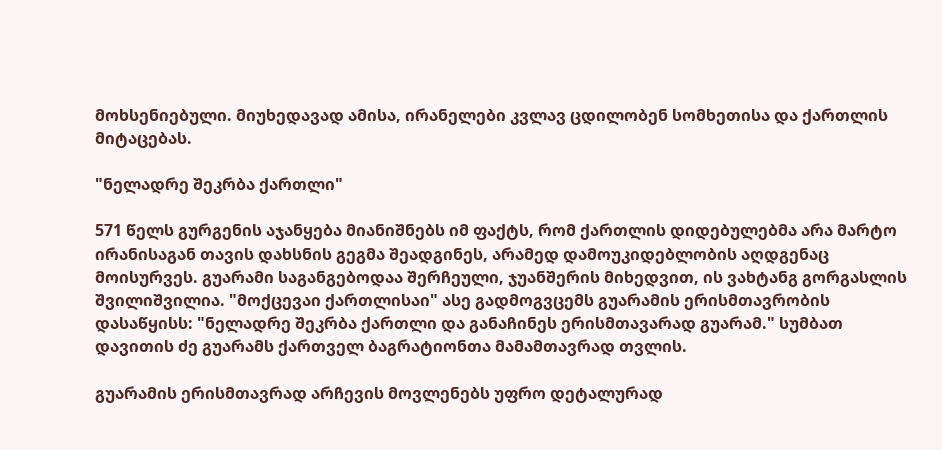მოხსენიებული. მიუხედავად ამისა, ირანელები კვლავ ცდილობენ სომხეთისა და ქართლის მიტაცებას.

"ნელადრე შეკრბა ქართლი"

571 წელს გურგენის აჯანყება მიანიშნებს იმ ფაქტს, რომ ქართლის დიდებულებმა არა მარტო ირანისაგან თავის დახსნის გეგმა შეადგინეს, არამედ დამოუკიდებლობის აღდგენაც მოისურვეს. გუარამი საგანგებოდაა შერჩეული, ჯუანშერის მიხედვით, ის ვახტანგ გორგასლის შვილიშვილია. "მოქცევაი ქართლისაი" ასე გადმოგვცემს გუარამის ერისმთავრობის დასაწყისს: "ნელადრე შეკრბა ქართლი და განაჩინეს ერისმთავარად გუარამ." სუმბათ დავითის ძე გუარამს ქართველ ბაგრატიონთა მამამთავრად თვლის.

გუარამის ერისმთავრად არჩევის მოვლენებს უფრო დეტალურად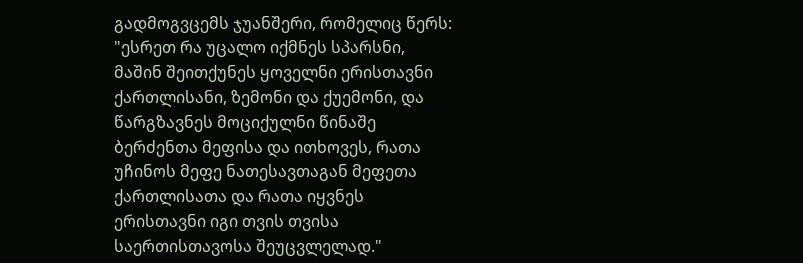გადმოგვცემს ჯუანშერი, რომელიც წერს: "ესრეთ რა უცალო იქმნეს სპარსნი, მაშინ შეითქუნეს ყოველნი ერისთავნი ქართლისანი, ზემონი და ქუემონი, და წარგზავნეს მოციქულნი წინაშე ბერძენთა მეფისა და ითხოვეს, რათა უჩინოს მეფე ნათესავთაგან მეფეთა ქართლისათა და რათა იყვნეს ერისთავნი იგი თვის თვისა საერთისთავოსა შეუცვლელად."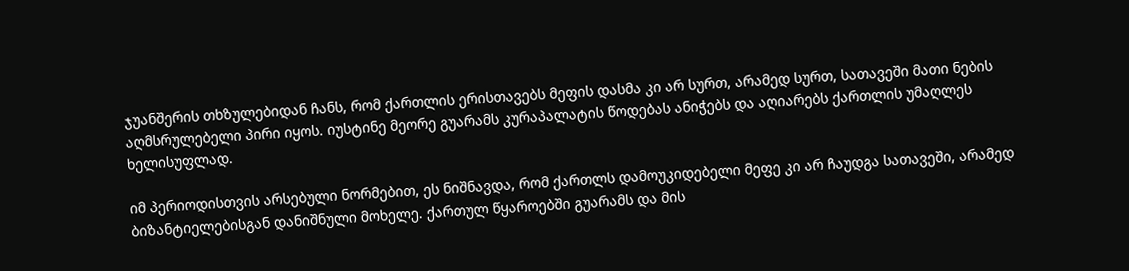ჯუანშერის თხზულებიდან ჩანს, რომ ქართლის ერისთავებს მეფის დასმა კი არ სურთ, არამედ სურთ, სათავეში მათი ნების აღმსრულებელი პირი იყოს. იუსტინე მეორე გუარამს კურაპალატის წოდებას ანიჭებს და აღიარებს ქართლის უმაღლეს ხელისუფლად.

იმ პერიოდისთვის არსებული ნორმებით, ეს ნიშნავდა, რომ ქართლს დამოუკიდებელი მეფე კი არ ჩაუდგა სათავეში, არამედ ბიზანტიელებისგან დანიშნული მოხელე. ქართულ წყაროებში გუარამს და მის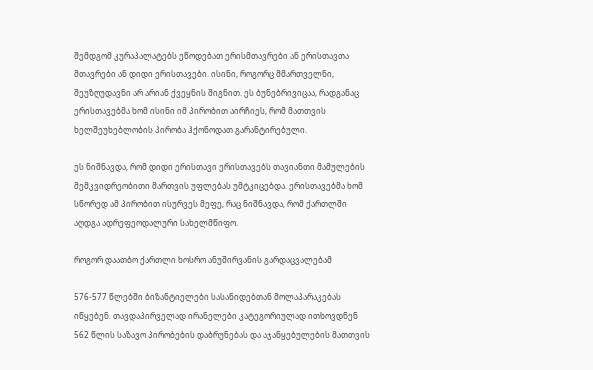შემდგომ კურაპალატებს ეწოდებათ ერისმთავრები ან ერისთავთა მთავრები ან დიდი ერისთავები. ისინი, როგორც მმართველნი, შეუზღუდავნი არ არიან ქვეყნის შიგნით. ეს ბუნებრივიცაა, რადგანაც ერისთავებმა ხომ ისინი იმ პირობით აირჩიეს, რომ მათთვის ხელშეუხებლობის პირობა ჰქონოდათ გარანტირებული.

ეს ნიშნავდა, რომ დიდი ერისთავი ერისთავებს თავიანთი მამულების მემკვიდრეობითი მართვის უფლებას უმტკიცებდა. ერისთავებმა ხომ სწორედ ამ პირობით ისურვეს მეფე, რაც ნიშნავდა, რომ ქართლში აღდგა ადრეფეოდალური სახელმწიფო.

როგორ დაათბო ქართლი ხოსრო ანუშირვანის გარდაცვალებამ

576-577 წლებში ბიზანტიელები სასანიდებთან მოლაპარაკებას იწყებენ. თავდაპირველად ირანელები კატეგორიულად ითხოვდნენ 562 წლის საზავო პირობების დაბრუნებას და აჯანყებულების მათთვის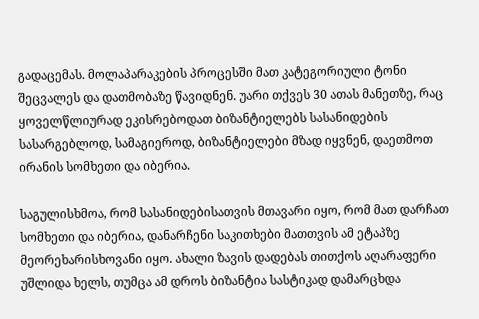გადაცემას. მოლაპარაკების პროცესში მათ კატეგორიული ტონი შეცვალეს და დათმობაზე წავიდნენ. უარი თქვეს 30 ათას მანეთზე, რაც ყოველწლიურად ეკისრებოდათ ბიზანტიელებს სასანიდების სასარგებლოდ, სამაგიეროდ, ბიზანტიელები მზად იყვნენ, დაეთმოთ ირანის სომხეთი და იბერია.

საგულისხმოა, რომ სასანიდებისათვის მთავარი იყო, რომ მათ დარჩათ სომხეთი და იბერია, დანარჩენი საკითხები მათთვის ამ ეტაპზე მეორეხარისხოვანი იყო. ახალი ზავის დადებას თითქოს აღარაფერი უშლიდა ხელს, თუმცა ამ დროს ბიზანტია სასტიკად დამარცხდა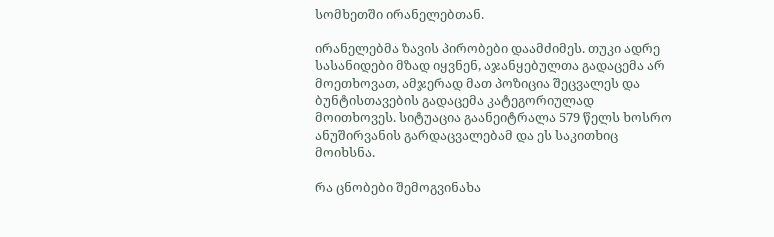სომხეთში ირანელებთან.

ირანელებმა ზავის პირობები დაამძიმეს. თუკი ადრე სასანიდები მზად იყვნენ, აჯანყებულთა გადაცემა არ მოეთხოვათ, ამჯერად მათ პოზიცია შეცვალეს და ბუნტისთავების გადაცემა კატეგორიულად მოითხოვეს. სიტუაცია გაანეიტრალა 579 წელს ხოსრო ანუშირვანის გარდაცვალებამ და ეს საკითხიც მოიხსნა.

რა ცნობები შემოგვინახა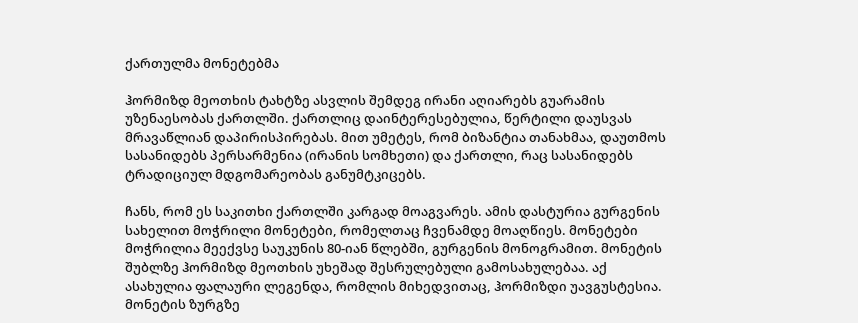ქართულმა მონეტებმა

ჰორმიზდ მეოთხის ტახტზე ასვლის შემდეგ ირანი აღიარებს გუარამის უზენაესობას ქართლში. ქართლიც დაინტერესებულია, წერტილი დაუსვას მრავაწლიან დაპირისპირებას. მით უმეტეს, რომ ბიზანტია თანახმაა, დაუთმოს სასანიდებს პერსარმენია (ირანის სომხეთი) და ქართლი, რაც სასანიდებს ტრადიციულ მდგომარეობას განუმტკიცებს.

ჩანს, რომ ეს საკითხი ქართლში კარგად მოაგვარეს. ამის დასტურია გურგენის სახელით მოჭრილი მონეტები, რომელთაც ჩვენამდე მოაღწიეს. მონეტები მოჭრილია მეექვსე საუკუნის 80-იან წლებში, გურგენის მონოგრამით. მონეტის შუბლზე ჰორმიზდ მეოთხის უხეშად შესრულებული გამოსახულებაა. აქ ასახულია ფალაური ლეგენდა, რომლის მიხედვითაც, ჰორმიზდი უავგუსტესია. მონეტის ზურგზე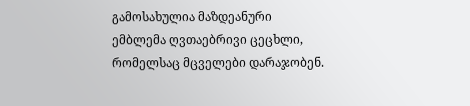გამოსახულია მაზდეანური ემბლემა ღვთაებრივი ცეცხლი, რომელსაც მცველები დარაჯობენ.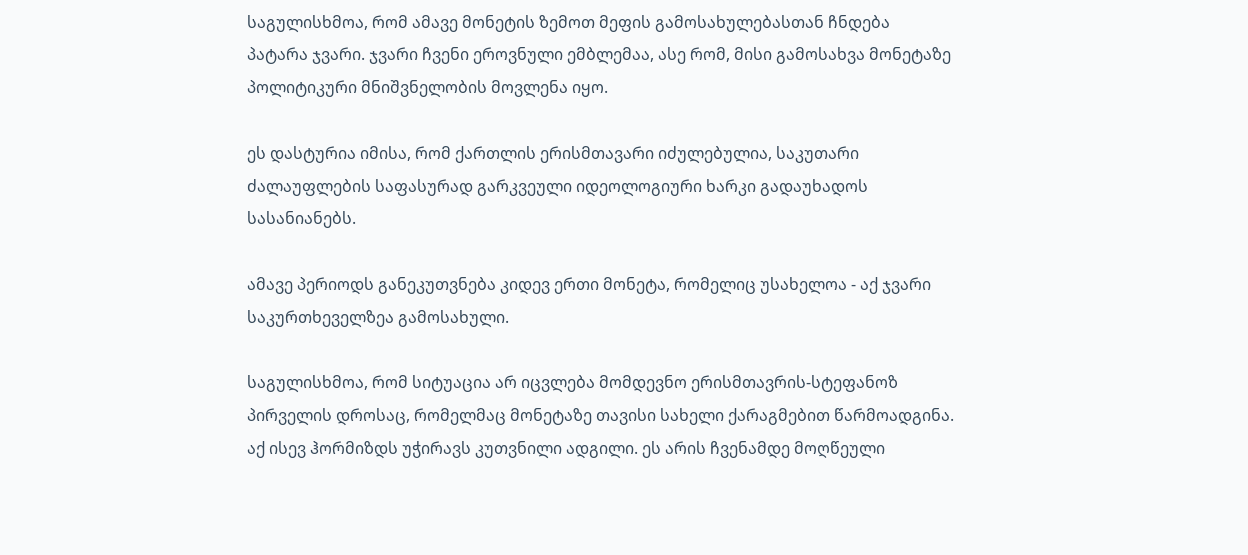საგულისხმოა, რომ ამავე მონეტის ზემოთ მეფის გამოსახულებასთან ჩნდება პატარა ჯვარი. ჯვარი ჩვენი ეროვნული ემბლემაა, ასე რომ, მისი გამოსახვა მონეტაზე პოლიტიკური მნიშვნელობის მოვლენა იყო.

ეს დასტურია იმისა, რომ ქართლის ერისმთავარი იძულებულია, საკუთარი ძალაუფლების საფასურად გარკვეული იდეოლოგიური ხარკი გადაუხადოს სასანიანებს.

ამავე პერიოდს განეკუთვნება კიდევ ერთი მონეტა, რომელიც უსახელოა - აქ ჯვარი საკურთხეველზეა გამოსახული.

საგულისხმოა, რომ სიტუაცია არ იცვლება მომდევნო ერისმთავრის-სტეფანოზ პირველის დროსაც, რომელმაც მონეტაზე თავისი სახელი ქარაგმებით წარმოადგინა. აქ ისევ ჰორმიზდს უჭირავს კუთვნილი ადგილი. ეს არის ჩვენამდე მოღწეული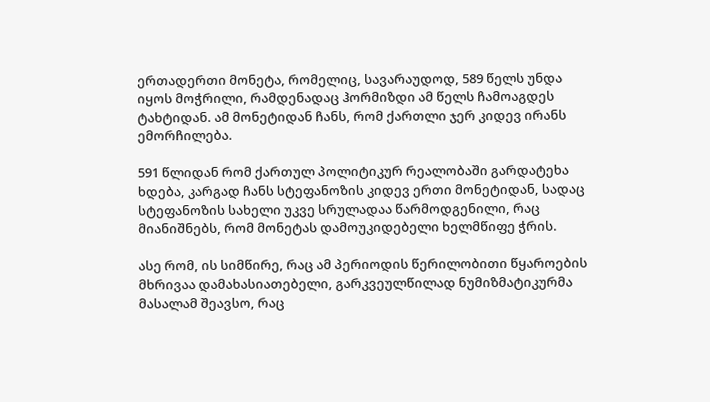ერთადერთი მონეტა, რომელიც, სავარაუდოდ, 589 წელს უნდა იყოს მოჭრილი, რამდენადაც ჰორმიზდი ამ წელს ჩამოაგდეს ტახტიდან. ამ მონეტიდან ჩანს, რომ ქართლი ჯერ კიდევ ირანს ემორჩილება.

591 წლიდან რომ ქართულ პოლიტიკურ რეალობაში გარდატეხა ხდება, კარგად ჩანს სტეფანოზის კიდევ ერთი მონეტიდან, სადაც სტეფანოზის სახელი უკვე სრულადაა წარმოდგენილი, რაც მიანიშნებს, რომ მონეტას დამოუკიდებელი ხელმწიფე ჭრის.

ასე რომ, ის სიმწირე, რაც ამ პერიოდის წერილობითი წყაროების მხრივაა დამახასიათებელი, გარკვეულწილად ნუმიზმატიკურმა მასალამ შეავსო, რაც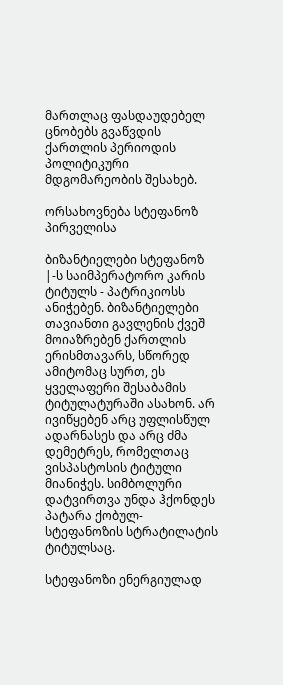მართლაც ფასდაუდებელ ცნობებს გვაწვდის ქართლის პერიოდის პოლიტიკური მდგომარეობის შესახებ.

ორსახოვნება სტეფანოზ პირველისა

ბიზანტიელები სტეფანოზ |-ს საიმპერატორო კარის ტიტულს - პატრიკიოსს ანიჭებენ. ბიზანტიელები თავიანთი გავლენის ქვეშ მოიაზრებენ ქართლის ერისმთავარს, სწორედ ამიტომაც სურთ, ეს ყველაფერი შესაბამის ტიტულატურაში ასახონ. არ ივიწყებენ არც უფლისწულ ადარნასეს და არც ძმა დემეტრეს, რომელთაც ვისპასტოსის ტიტული მიანიჭეს. სიმბოლური დატვირთვა უნდა ჰქონდეს პატარა ქობულ-სტეფანოზის სტრატილატის ტიტულსაც.

სტეფანოზი ენერგიულად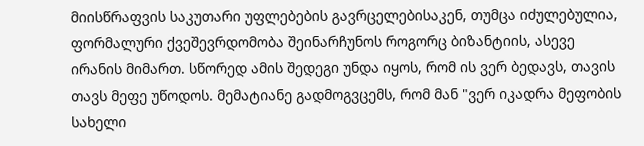მიისწრაფვის საკუთარი უფლებების გავრცელებისაკენ, თუმცა იძულებულია, ფორმალური ქვეშევრდომობა შეინარჩუნოს როგორც ბიზანტიის, ასევე ირანის მიმართ. სწორედ ამის შედეგი უნდა იყოს, რომ ის ვერ ბედავს, თავის თავს მეფე უწოდოს. მემატიანე გადმოგვცემს, რომ მან "ვერ იკადრა მეფობის სახელი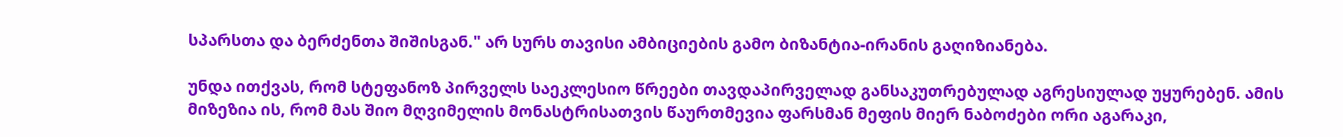სპარსთა და ბერძენთა შიშისგან." არ სურს თავისი ამბიციების გამო ბიზანტია-ირანის გაღიზიანება.

უნდა ითქვას, რომ სტეფანოზ პირველს საეკლესიო წრეები თავდაპირველად განსაკუთრებულად აგრესიულად უყურებენ. ამის მიზეზია ის, რომ მას შიო მღვიმელის მონასტრისათვის წაურთმევია ფარსმან მეფის მიერ ნაბოძები ორი აგარაკი,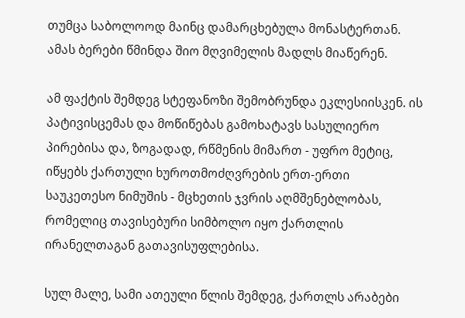თუმცა საბოლოოდ მაინც დამარცხებულა მონასტერთან. ამას ბერები წმინდა შიო მღვიმელის მადლს მიაწერენ.

ამ ფაქტის შემდეგ სტეფანოზი შემობრუნდა ეკლესიისკენ. ის პატივისცემას და მოწიწებას გამოხატავს სასულიერო პირებისა და, ზოგადად, რწმენის მიმართ - უფრო მეტიც, იწყებს ქართული ხუროთმოძღვრების ერთ-ერთი საუკეთესო ნიმუშის - მცხეთის ჯვრის აღმშენებლობას, რომელიც თავისებური სიმბოლო იყო ქართლის ირანელთაგან გათავისუფლებისა.

სულ მალე, სამი ათეული წლის შემდეგ, ქართლს არაბები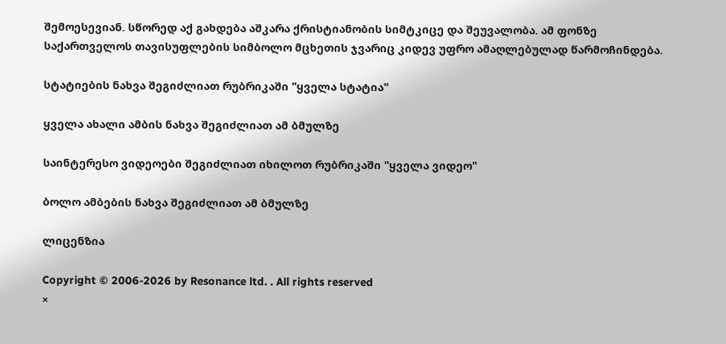შემოესევიან. სწორედ აქ გახდება აშკარა ქრისტიანობის სიმტკიცე და შეუვალობა. ამ ფონზე საქართველოს თავისუფლების სიმბოლო მცხეთის ჯვარიც კიდევ უფრო ამაღლებულად წარმოჩინდება.

სტატიების ნახვა შეგიძლიათ რუბრიკაში "ყველა სტატია"

ყველა ახალი ამბის ნახვა შეგიძლიათ ამ ბმულზე

საინტერესო ვიდეოები შეგიძლიათ იხილოთ რუბრიკაში "ყველა ვიდეო"

ბოლო ამბების ნახვა შეგიძლიათ ამ ბმულზე

ლიცენზია

Copyright © 2006-2026 by Resonance ltd. . All rights reserved
×